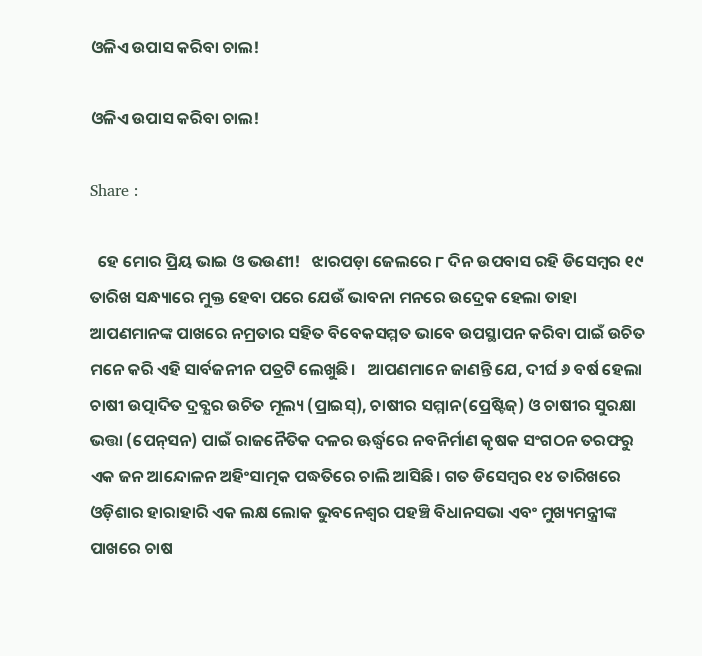ଓଳିଏ ଉପାସ କରିବା ଚାଲ!

ଓଳିଏ ଉପାସ କରିବା ଚାଲ!

Share :

  ହେ ମୋର ପ୍ରିୟ ଭାଇ ଓ ଭଉଣୀ!   ଝାରପଡ଼ା ଜେଲରେ ୮ ଦିନ ଉପବାସ ରହି ଡିସେମ୍ବର ୧୯ ତାରିଖ ସନ୍ଧ୍ୟାରେ ମୁକ୍ତ ହେବା ପରେ ଯେଉଁ ଭାବନା ମନରେ ଉଦ୍ରେକ ହେଲା ତାହା ଆପଣମାନଙ୍କ ପାଖରେ ନମ୍ରତାର ସହିତ ବିବେକସମ୍ମତ ଭାବେ ଉପସ୍ଥାପନ କରିବା ପାଇଁ ଉଚିତ ମନେ କରି ଏହି ସାର୍ବଜନୀନ ପତ୍ରଟି ଲେଖୁଛି।   ଆପଣମାନେ ଜାଣନ୍ତି ଯେ, ଦୀର୍ଘ ୬ ବର୍ଷ ହେଲା ଚାଷୀ ଉତ୍ପାଦିତ ଦ୍ରବ୍ଯର ଉଚିତ ମୂଲ୍ୟ (ପ୍ରାଇସ୍), ଚାଷୀର ସମ୍ମାନ(ପ୍ରେଷ୍ଟିଜ୍) ଓ ଚାଷୀର ସୁରକ୍ଷା ଭତ୍ତା (ପେନ୍‌ସନ) ପାଇଁ ରାଜନୈତିକ ଦଳର ଊର୍ଦ୍ଧ୍ବରେ ନବନିର୍ମାଣ କୃଷକ ସଂଗଠନ ତରଫରୁ ଏକ ଜନ ଆନ୍ଦୋଳନ ଅହିଂସାତ୍ମକ ପଦ୍ଧତିରେ ଚାଲି ଆସିଛି। ଗତ ଡିସେମ୍ବର ୧୪ ତାରିଖରେ ଓଡ଼ିଶାର ହାରାହାରି ଏକ ଲକ୍ଷ ଲୋକ ଭୁବନେଶ୍ବର ପହଞ୍ଚି ବିଧାନସଭା ଏବଂ ମୁଖ୍ୟମନ୍ତ୍ରୀଙ୍କ ପାଖରେ ଚାଷ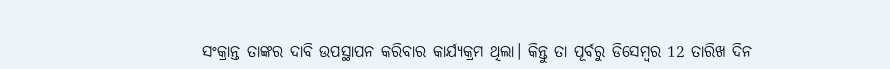ସଂକ୍ରାନ୍ତ ତାଙ୍କର ଦାବି ଉପସ୍ଥାପନ କରିବାର କାର୍ଯ୍ୟକ୍ରମ ଥିଲା। କିନ୍ତୁ ତା ପୂର୍ବରୁ ଡିସେମ୍ବର 12 ତାରିଖ ଦିନ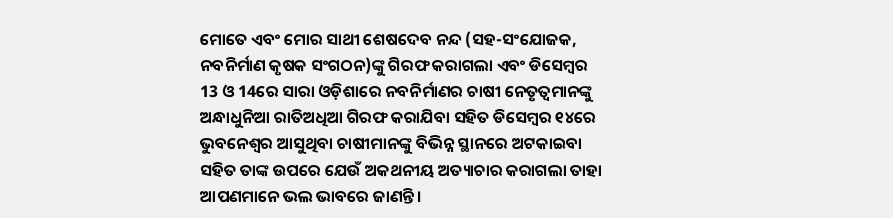ମୋତେ ଏବଂ ମୋର ସାଥୀ ଶେଷଦେବ ନନ୍ଦ (ସହ-ସଂଯୋଜକ, ନବନିର୍ମାଣ କୃଷକ ସଂଗଠନ)ଙ୍କୁ ଗିରଫ କରାଗଲା ଏବଂ ଡିସେମ୍ବର 13 ଓ 14ରେ ସାରା ଓଡ଼ିଶାରେ ନବନିର୍ମାଣର ଚାଷୀ ନେତୃତ୍ବମାନଙ୍କୁ ଅନ୍ଧାଧୁନିଆ ରାତିଅଧିଆ ଗିରଫ କରାଯିବା ସହିତ ଡିସେମ୍ବର ୧୪ରେ ଭୁବନେଶ୍ବର ଆସୁଥିବା ଚାଷୀମାନଙ୍କୁ ବିଭିନ୍ନ ସ୍ଥାନରେ ଅଟକାଇବା ସହିତ ତାଙ୍କ ଉପରେ ଯେଉଁ ଅକଥନୀୟ ଅତ୍ୟାଚାର କରାଗଲା ତାହା ଆପଣମାନେ ଭଲ ଭାବରେ ଜାଣନ୍ତି।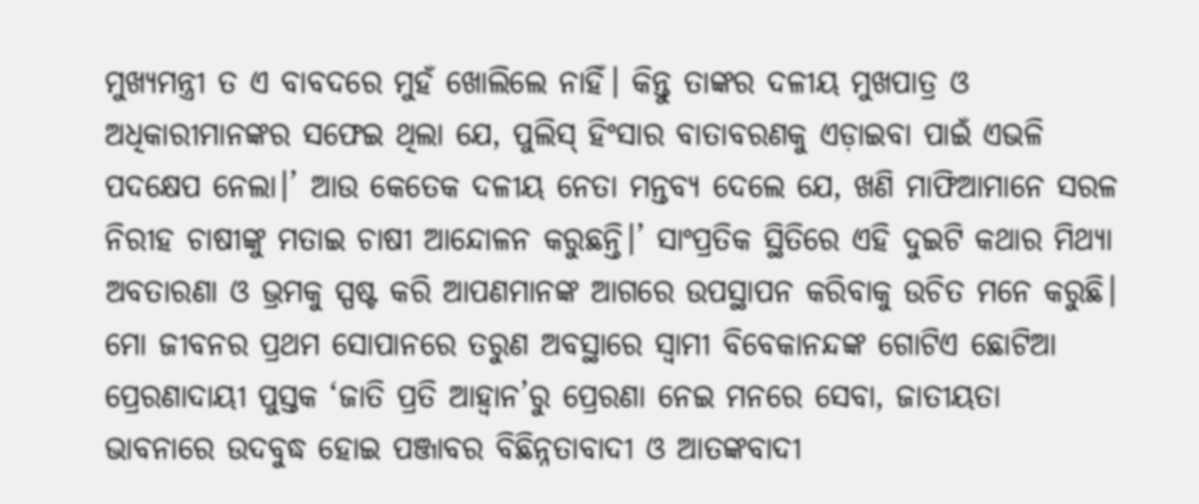ମୁଖ୍ୟମନ୍ତ୍ରୀ ତ ଏ ବାବଦରେ ମୁହଁ ଖୋଲିଲେ ନାହିଁ। କିନ୍ତୁ ତାଙ୍କର ଦଳୀୟ ମୁଖପାତ୍ର ଓ ଅଧିକାରୀମାନଙ୍କର ସଫେଇ ଥିଲା ଯେ, ପୁଲିସ୍ ହିଂସାର ବାତାବରଣକୁ ଏଡ଼ାଇବା ପାଇଁ ଏଭଳି ପଦକ୍ଷେପ ନେଲା।’ ଆଉ କେତେକ ଦଳୀୟ ନେତା ମନ୍ତବ୍ୟ ଦେଲେ ଯେ, ଖଣି ମାଫିଆମାନେ ସରଳ ନିରୀହ ଚାଷୀଙ୍କୁ ମତାଇ ଚାଷୀ ଆନ୍ଦୋଳନ କରୁଛନ୍ତି।’ ସାଂପ୍ରତିକ ସ୍ଥିତିରେ ଏହି ଦୁଇଟି କଥାର ମିଥ୍ୟା ଅବତାରଣା ଓ ଭ୍ରମକୁ ସ୍ପଷ୍ଟ କରି ଆପଣମାନଙ୍କ ଆଗରେ ଉପସ୍ଥାପନ କରିବାକୁ ଉଚିତ ମନେ କରୁଛି।   ମୋ ଜୀବନର ପ୍ରଥମ ସୋପାନରେ ତରୁଣ ଅବସ୍ଥାରେ ସ୍ବାମୀ ବିବେକାନନ୍ଦଙ୍କ ଗୋଟିଏ ଛୋଟିଆ ପ୍ରେରଣାଦାୟୀ ପୁସ୍ତକ ‘ଜାତି ପ୍ରତି ଆହ୍ବାନ’ରୁ ପ୍ରେରଣା ନେଇ ମନରେ ସେବା, ଜାତୀୟତା ଭାବନାରେ ଉଦବୁଦ୍ଧ ହୋଇ ପଞ୍ଜାବର ବିଛିନ୍ନତାବାଦୀ ଓ ଆତଙ୍କବାଦୀ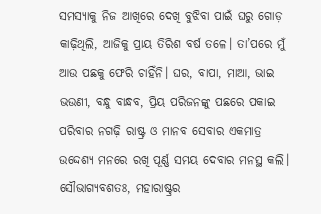ସମସ୍ୟାକୁ ନିଜ ଆଖିରେ ଦେଖି ବୁଝିବା ପାଇଁ ଘରୁ ଗୋଡ଼ କାଢ଼ିଥିଲି, ଆଜିକୁ ପ୍ରାୟ ତିରିଶ ବର୍ଷ ତଳେ। ତା’ପରେ ମୁଁ ଆଉ ପଛକୁ ଫେରି ଚାହିଁନି। ଘର, ବାପା, ମାଆ, ଭାଇ ଭଉଣୀ, ବନ୍ଧୁ ବାନ୍ଧବ, ପ୍ରିୟ ପରିଜନଙ୍କୁ ପଛରେ ପକାଇ ପରିବାର ନଗଢ଼ି ରାଷ୍ଟ୍ର ଓ ମାନବ ସେବାର ଏକମାତ୍ର ଉଦ୍ଦେଶ୍ୟ ମନରେ ରଖି ପୂର୍ଣ୍ଣ ସମୟ ଦେବାର ମନସ୍ଥ କଲି। ସୌଭାଗ୍ୟବଶତଃ, ମହାରାଷ୍ଟ୍ରର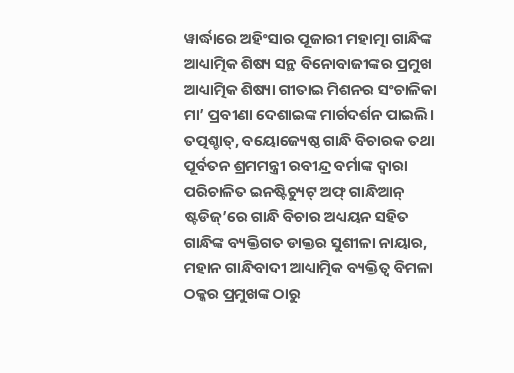ୱାର୍ଦ୍ଧାରେ ଅହିଂସାର ପୂଜାରୀ ମହାତ୍ମା ଗାନ୍ଧିଙ୍କ ଆଧ୍ୟାତ୍ମିକ ଶିଷ୍ୟ ସନ୍ଥ ବିନୋବାଜୀଙ୍କର ପ୍ରମୁଖ ଆଧ୍ୟାତ୍ମିକ ଶିଷ୍ୟା ଗୀତାଇ ମିଶନର ସଂଚାଳିକା ମା’ ପ୍ରବୀଣା ଦେଶାଇଙ୍କ ମାର୍ଗଦର୍ଶନ ପାଇଲି। ତତ୍ପଶ୍ଚାତ୍, ବୟୋଜ୍ୟେଷ୍ଠ ଗାନ୍ଧି ବିଚାରକ ତଥା ପୂର୍ବତନ ଶ୍ରମମନ୍ତ୍ରୀ ରବୀନ୍ଦ୍ର ବର୍ମାଙ୍କ ଦ୍ବାରା ପରିଚାଳିତ ଇନଷ୍ଟିଚ୍ୟୁଟ୍ ଅଫ୍ ଗାନ୍ଧିଆନ୍ ଷ୍ଟଡିଜ୍’ରେ ଗାନ୍ଧି ବିଚାର ଅଧ୍ୟୟନ ସହିତ ଗାନ୍ଧିଙ୍କ ବ୍ୟକ୍ତିଗତ ଡାକ୍ତର ସୁଶୀଳା ନାୟାର, ମହାନ ଗାନ୍ଧିବାଦୀ ଆଧ୍ୟାତ୍ମିକ ବ୍ୟକ୍ତିତ୍ବ ବିମଳା ଠକ୍କର ପ୍ରମୁଖଙ୍କ ଠାରୁ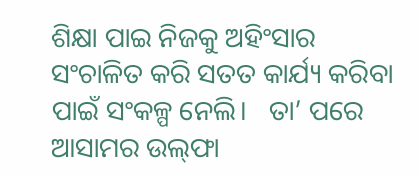ଶିକ୍ଷା ପାଇ ନିଜକୁ ଅହିଂସାର ସଂଚାଳିତ କରି ସତତ କାର୍ଯ୍ୟ କରିବା ପାଇଁ ସଂକଳ୍ପ ନେଲି।   ତା’ ପରେ ଆସାମର ଉଲ୍‌ଫା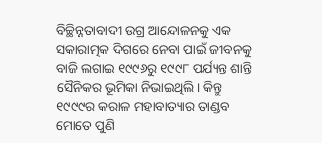ବିଚ୍ଛିନ୍ନତାବାଦୀ ଉଗ୍ର ଆନ୍ଦୋଳନକୁ ଏକ ସକାରାତ୍ମକ ଦିଗରେ ନେବା ପାଇଁ ଜୀବନକୁ ବାଜି ଲଗାଇ ୧୯୯୬ରୁ ୧୯୯୮ ପର୍ଯ୍ୟନ୍ତ ଶାନ୍ତି ସୈନିକର ଭୂମିକା ନିଭାଇଥିଲି। କିନ୍ତୁ ୧୯୯୯ର କରାଳ ମହାବାତ୍ୟାର ତାଣ୍ଡବ ମୋତେ ପୁଣି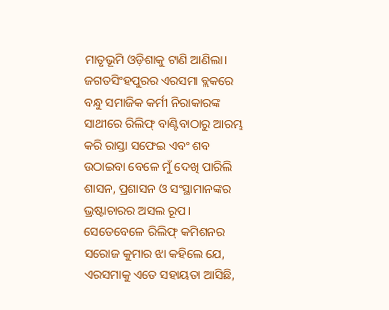ମାତୃଭୂମି ଓଡ଼ିଶାକୁ ଟାଣି ଆଣିଲା। ଜଗତସିଂହପୁରର ଏରସମା ବ୍ଲକରେ ବନ୍ଧୁ ସମାଜିକ କର୍ମୀ ନିରାକାରଙ୍କ ସାଥୀରେ ରିଲିଫ୍ ବାଣ୍ଟିବାଠାରୁ ଆରମ୍ଭ କରି ରାସ୍ତା ସଫେଇ ଏବଂ ଶବ ଉଠାଇବା ବେଳେ ମୁଁ ଦେଖି ପାରିଲି ଶାସନ, ପ୍ରଶାସନ ଓ ସଂସ୍ଥାମାନଙ୍କର ଭ୍ରଷ୍ଟାଚାରର ଅସଲ ରୂପ। ସେତେବେଳେ ରିଲିଫ୍ କମିଶନର ସରୋଜ କୁମାର ଝା କହିଲେ ଯେ, ଏରସମାକୁ ଏତେ ସହାୟତା ଆସିଛି,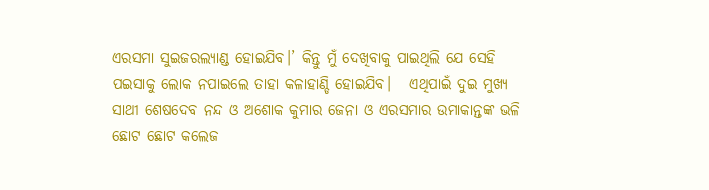ଏରସମା ସୁଇଜରଲ୍ୟାଣ୍ଡ ହୋଇଯିବ।’ କିନ୍ତୁ ମୁଁ ଦେଖିବାକୁ ପାଇଥିଲି ଯେ ସେହି ପଇସାକୁ ଲୋକ ନପାଇଲେ ତାହା କଳାହାଣ୍ଡି ହୋଇଯିବ।   ଏଥିପାଇଁ ଦୁଇ ମୁଖ୍ୟ ସାଥୀ ଶେଷଦେବ ନନ୍ଦ ଓ ଅଶୋକ କୁମାର ଜେନା ଓ ଏରସମାର ଉମାକାନ୍ତଙ୍କ ଭଳି ଛୋଟ ଛୋଟ କଲେଜ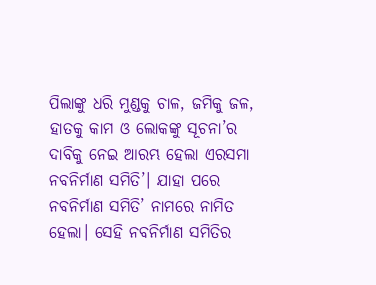ପିଲାଙ୍କୁ ଧରି ମୁଣ୍ଡକୁ ଚାଳ, ଜମିକୁ ଜଳ, ହାତକୁ କାମ ଓ ଲୋକଙ୍କୁ ସୂଚନା’ର ଦାବିକୁ ନେଇ ଆରମ୍ଭ ହେଲା ଏରସମା ନବନିର୍ମାଣ ସମିତି’। ଯାହା ପରେ ନବନିର୍ମାଣ ସମିତି’ ନାମରେ ନାମିତ ହେଲା। ସେହି ନବନିର୍ମାଣ ସମିତିର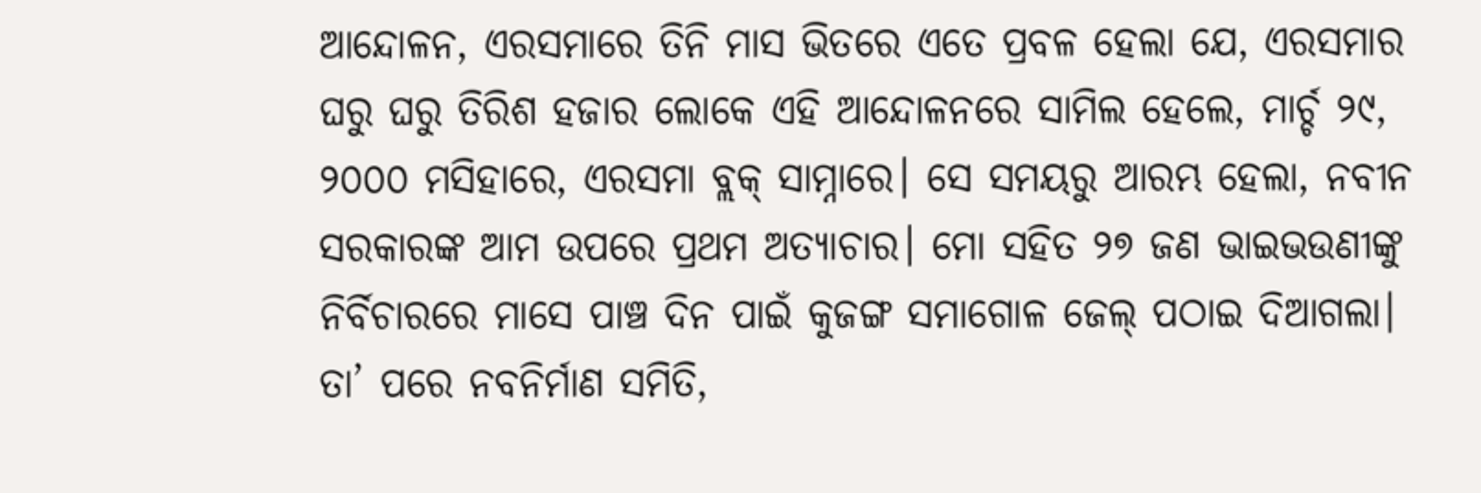ଆନ୍ଦୋଳନ, ଏରସମାରେ ତିନି ମାସ ଭିତରେ ଏତେ ପ୍ରବଳ ହେଲା ଯେ, ଏରସମାର ଘରୁ ଘରୁ ତିରିଶ ହଜାର ଲୋକେ ଏହି ଆନ୍ଦୋଳନରେ ସାମିଲ ହେଲେ, ମାର୍ଚ୍ଚ ୨୯, ୨୦୦୦ ମସିହାରେ, ଏରସମା ବ୍ଲକ୍ ସାମ୍ନାରେ। ସେ ସମୟରୁ ଆରମ୍ଭ ହେଲା, ନବୀନ ସରକାରଙ୍କ ଆମ ଉପରେ ପ୍ରଥମ ଅତ୍ୟାଚାର। ମୋ ସହିତ ୨୭ ଜଣ ଭାଇଭଉଣୀଙ୍କୁ ନିର୍ବିଚାରରେ ମାସେ ପାଞ୍ଚ ଦିନ ପାଇଁ କୁଜଙ୍ଗ ସମାଗୋଳ ଜେଲ୍ ପଠାଇ ଦିଆଗଲା।   ତା’ ପରେ ନବନିର୍ମାଣ ସମିତି,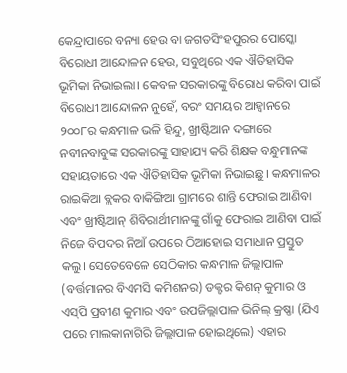କେନ୍ଦ୍ରାପାରେ ବନ୍ୟା ହେଉ ବା ଜଗତସିଂହପୁରର ପୋସ୍କୋ ବିରୋଧୀ ଆନ୍ଦୋଳନ ହେଉ, ସବୁଥିରେ ଏକ ଐତିହାସିକ ଭୂମିକା ନିଭାଇଲା। କେବଳ ସରକାରଙ୍କୁ ବିରୋଧ କରିବା ପାଇଁ ବିରୋଧୀ ଆନ୍ଦୋଳନ ନୁହେଁ, ବରଂ ସମୟର ଆହ୍ବାନରେ ୨୦୦୮ର କନ୍ଧମାଳ ଭଳି ହିନ୍ଦୁ, ଖ୍ରୀଷ୍ଟିଆନ ଦଙ୍ଗାରେ ନବୀନବାବୁଙ୍କ ସରକାରଙ୍କୁ ସାହାଯ୍ୟ କରି ଶିକ୍ଷକ ବନ୍ଧୁମାନଙ୍କ ସହାୟତାରେ ଏକ ଐତିହାସିକ ଭୂମିକା ନିଭାଇଛୁ। କନ୍ଧମାଳର ରାଇକିଆ ବ୍ଲକର ବାକିଙ୍ଗିଆ ଗ୍ରାମରେ ଶାନ୍ତି ଫେରାଇ ଆଣିବା ଏବଂ ଖ୍ରୀଷ୍ଟିଆନ୍ ଶିବିରାର୍ଥୀମାନଙ୍କୁ ଗାଁକୁ ଫେରାଇ ଆଣିବା ପାଇଁ ନିଜେ ବିପଦର ନିଆଁ ଉପରେ ଠିଆହୋଇ ସମାଧାନ ପ୍ରସ୍ତୁତ କଲୁ। ସେତେବେଳେ ସେଠିକାର କନ୍ଧମାଳ ଜିଲ୍ଲାପାଳ (ବର୍ତ୍ତମାନର ବିଏମସି କମିଶନର) ଡକ୍ଟର କିଶନ୍ କୁମାର ଓ ଏସ୍‌ପି ପ୍ରବୀଣ କୁମାର ଏବଂ ଉପଜିଲ୍ଲାପାଳ ଭିନିଲ୍ କ୍ରଷ୍ଣା (ଯିଏ ପରେ ମାଲକାନାଗିରି ଜିଲ୍ଲାପାଳ ହୋଇଥିଲେ) ଏହାର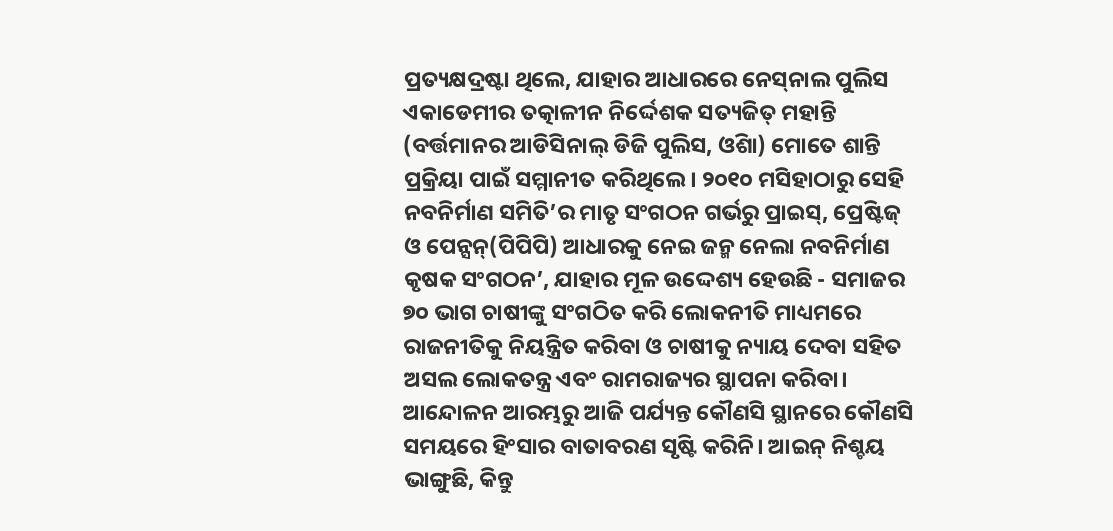ପ୍ରତ୍ୟକ୍ଷଦ୍ରଷ୍ଟା ଥିଲେ, ଯାହାର ଆଧାରରେ ନେସ୍‌ନାଲ ପୁଲିସ ଏକାଡେମୀର ତତ୍କାଳୀନ ନିର୍ଦ୍ଦେଶକ ସତ୍ୟଜିତ୍ ମହାନ୍ତି (ବର୍ତ୍ତମାନର ଆଡିସିନାଲ୍ ଡିଜି ପୁଲିସ, ଓିଶା) ମୋତେ ଶାନ୍ତି ପ୍ରକ୍ରିୟା ପାଇଁ ସମ୍ମାନୀତ କରିଥିଲେ। ୨୦୧୦ ମସିହାଠାରୁ ସେହି ନବନିର୍ମାଣ ସମିତି’ର ମାତୃ ସଂଗଠନ ଗର୍ଭରୁ ପ୍ରାଇସ୍, ପ୍ରେଷ୍ଟିଜ୍ ଓ ପେନ୍ସନ୍(ପିପିପି) ଆଧାରକୁ ନେଇ ଜନ୍ମ ନେଲା ନବନିର୍ମାଣ କୃଷକ ସଂଗଠନ’, ଯାହାର ମୂଳ ଉଦ୍ଦେଶ୍ୟ ହେଉଛି - ସମାଜର ୭୦ ଭାଗ ଚାଷୀଙ୍କୁ ସଂଗଠିତ କରି ଲୋକନୀତି ମାଧ୍ୟମରେ ରାଜନୀତିକୁ ନିୟନ୍ତ୍ରିତ କରିବା ଓ ଚାଷୀକୁ ନ୍ୟାୟ ଦେବା ସହିତ ଅସଲ ଲୋକତନ୍ତ୍ର ଏବଂ ରାମରାଜ୍ୟର ସ୍ଥାପନା କରିବା।   ଆନ୍ଦୋଳନ ଆରମ୍ଭରୁ ଆଜି ପର୍ଯ୍ୟନ୍ତ କୌଣସି ସ୍ଥାନରେ କୌଣସି ସମୟରେ ହିଂସାର ବାତାବରଣ ସୃଷ୍ଟି କରିନି। ଆଇନ୍ ନିଶ୍ଚୟ ଭାଙ୍ଗୁଛି, କିନ୍ତୁ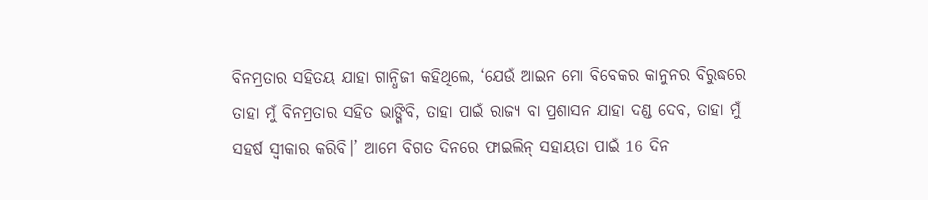ବିନମ୍ରତାର ସହିତୟ ଯାହା ଗାନ୍ଧିଜୀ କହିଥିଲେ, ‘ଯେଉଁ ଆଇନ ମୋ ବିବେକର କାନୁନର ବିରୁଦ୍ଧରେ ତାହା ମୁଁ ବିନମ୍ରତାର ସହିତ ଭାଙ୍ଗିବି, ତାହା ପାଇଁ ରାଜ୍ୟ ବା ପ୍ରଶାସନ ଯାହା ଦଣ୍ଡ ଦେବ, ତାହା ମୁଁ ସହର୍ଷ ସ୍ବୀକାର କରିବି।’ ଆମେ ବିଗତ ଦିନରେ ଫାଇଲିନ୍ ସହାୟତା ପାଇଁ 16 ଦିନ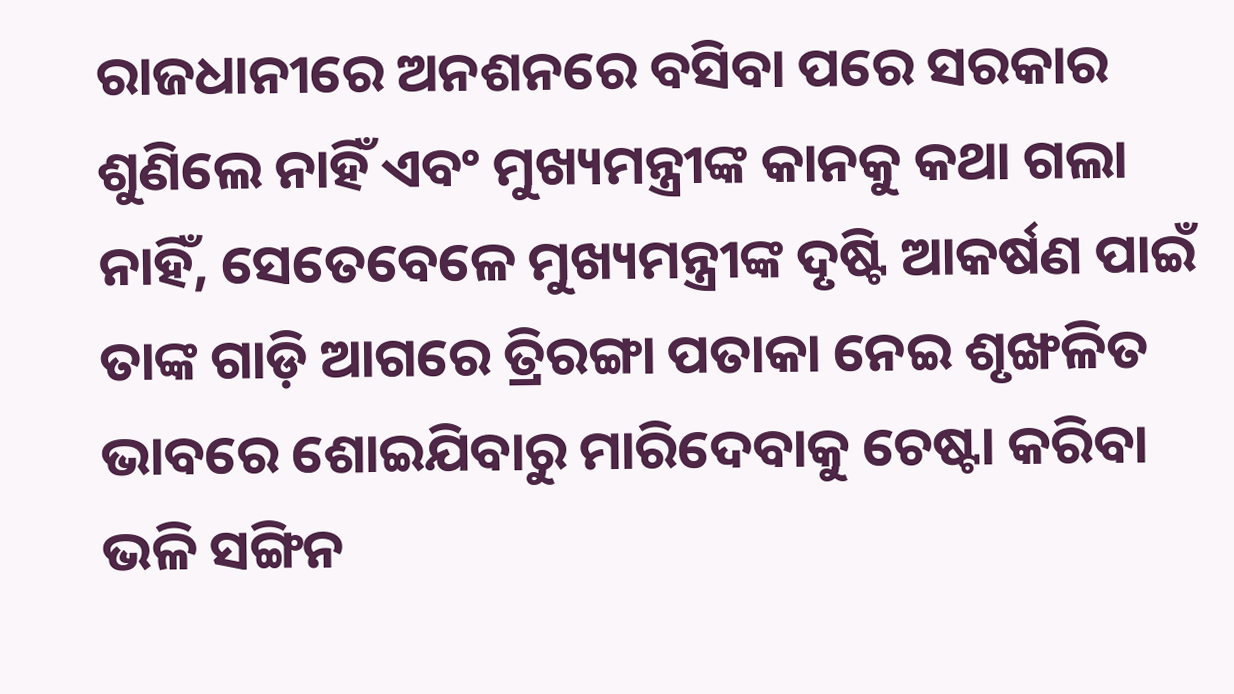ରାଜଧାନୀରେ ଅନଶନରେ ବସିବା ପରେ ସରକାର ଶୁଣିଲେ ନାହିଁ ଏବଂ ମୁଖ୍ୟମନ୍ତ୍ରୀଙ୍କ କାନକୁ କଥା ଗଲା ନାହିଁ, ସେତେବେଳେ ମୁଖ୍ୟମନ୍ତ୍ରୀଙ୍କ ଦୃଷ୍ଟି ଆକର୍ଷଣ ପାଇଁ ତାଙ୍କ ଗାଡ଼ି ଆଗରେ ତ୍ରିରଙ୍ଗା ପତାକା ନେଇ ଶୃଙ୍ଖଳିତ ଭାବରେ ଶୋଇଯିବାରୁ ମାରିଦେବାକୁ ଚେଷ୍ଟା କରିବା ଭଳି ସଙ୍ଗିନ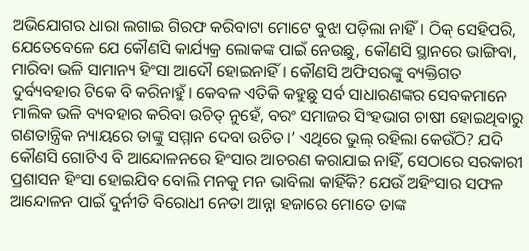ଅଭିଯୋଗର ଧାରା ଲଗାଇ ଗିରଫ କରିବାଟା ମୋଟେ ବୁଝା ପଡ଼ିଲା ନାହିଁ। ଠିକ୍ ସେହିପରି, ଯେତେବେଳେ ଯେ କୌଣସି କାର୍ଯ୍ୟକ୍ର ଲୋକଙ୍କ ପାଇଁ ନେଉଛୁ, କୌଣସି ସ୍ଥାନରେ ଭାଙ୍ଗିବା, ମାରିବା ଭଳି ସାମାନ୍ୟ ହିଂସା ଆଦୌ ହୋଇନାହିଁ। କୌଣସି ଅଫିସରଙ୍କୁ ବ୍ୟକ୍ତିଗତ ଦୁର୍ବ୍ୟବହାର ଟିକେ ବି କରିନାହୁଁ। କେବଳ ଏତିକି କହୁଛୁ ସର୍ବ ସାଧାରଣଙ୍କର ସେବକମାନେ ମାଲିକ ଭଳି ବ୍ୟବହାର କରିବା ଉଚିତ୍ ନୁହେଁ, ବରଂ ସମାଜର ସିଂହଭାଗ ଚାଷୀ ହୋଇଥିବାରୁ ଗଣତାନ୍ତ୍ରିକ ନ୍ୟାୟରେ ତାଙ୍କୁ ସମ୍ମାନ ଦେବା ଉଚିତ।’ ଏଥିରେ ଭୁଲ୍ ରହିଲା କେଉଁଠି? ଯଦି କୌଣସି ଗୋଟିଏ ବି ଆନ୍ଦୋଳନରେ ହିଂସାର ଆଚରଣ କରାଯାଇ ନାହିଁ, ସେଠାରେ ସରକାରୀ ପ୍ରଶାସନ ହିଂସା ହୋଇଯିବ ବୋଲି ମନକୁ ମନ ଭାବିଲା କାହିଁକି? ଯେଉଁ ଅହିଂସାର ସଫଳ ଆନ୍ଦୋଳନ ପାଇଁ ଦୁର୍ନୀତି ବିରୋଧୀ ନେତା ଆନ୍ନା ହଜାରେ ମୋତେ ତାଙ୍କ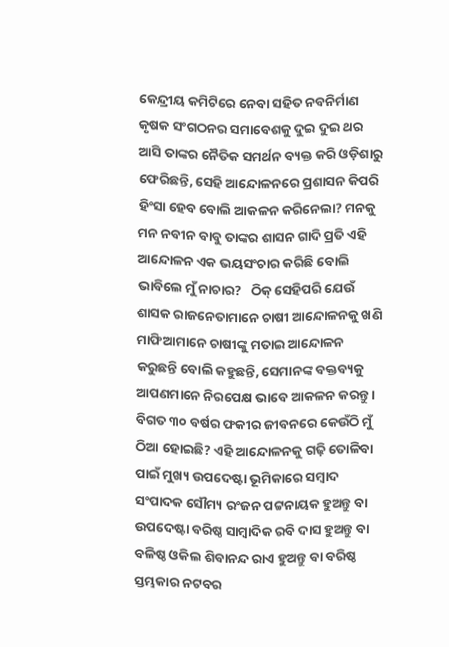କେନ୍ଦ୍ରୀୟ କମିଟିରେ ନେବା ସହିତ ନବନିର୍ମାଣ କୃଷକ ସଂଗଠନର ସମାବେଶକୁ ଦୁଇ ଦୁଇ ଥର ଆସି ତାଙ୍କର ନୈତିକ ସମର୍ଥନ ବ୍ୟକ୍ତ କରି ଓଡ଼ିଶାରୁ ଫେରିଛନ୍ତି, ସେହି ଆନ୍ଦୋଳନରେ ପ୍ରଶାସନ କିପରି ହିଂସା ହେବ ବୋଲି ଆକଳନ କରିନେଲା? ମନକୁ ମନ ନବୀନ ବାବୁ ତାଙ୍କର ଶାସନ ଗାଦି ପ୍ରତି ଏହି ଆନ୍ଦୋଳନ ଏକ ଭୟସଂଚାର କରିଛି ବୋଲି ଭାବିଲେ ମୁଁ ନାଚାର?   ଠିକ୍ ସେହିପରି ଯେଉଁ ଶାସକ ରାଜନେତାମାନେ ଚାଷୀ ଆନ୍ଦୋଳନକୁ ଖଣି ମାଫିଆମାନେ ଚାଷୀଙ୍କୁ ମତାଇ ଆନ୍ଦୋଳନ କରୁଛନ୍ତି ବୋଲି କହୁଛନ୍ତି, ସେମାନଙ୍କ ବକ୍ତବ୍ୟକୁ ଆପଣମାନେ ନିରପେକ୍ଷ ଭାବେ ଆକଳନ କରନ୍ତୁ।   ବିଗତ ୩୦ ବର୍ଷର ଫକୀର ଜୀବନରେ କେଉଁଠି ମୁଁ ଠିଆ ହୋଇଛି? ଏହି ଆନ୍ଦୋଳନକୁ ଗଢ଼ି ତୋଳିବା ପାଇଁ ମୁଖ୍ୟ ଉପଦେଷ୍ଟା ଭୂମିକାରେ ସମ୍ବାଦ ସଂପାଦକ ସୌମ୍ୟ ରଂଜନ ପଟ୍ଟନାୟକ ହୁଅନ୍ତୁ ବା ଉପଦେଷ୍ଟା ବରିଷ୍ଠ ସାମ୍ବାଦିକ ରବି ଦାସ ହୁଅନ୍ତୁ ବା ବଳିଷ୍ଠ ଓକିଲ ଶିବାନନ୍ଦ ରାଏ ହୁଅନ୍ତୁ ବା ବରିଷ୍ଠ ସ୍ତମ୍ଭକାର ନଟବର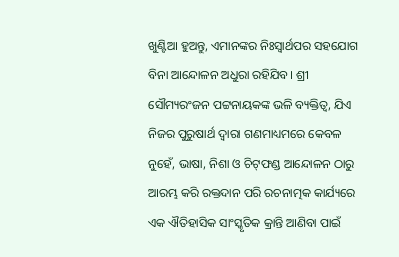ଖୁଣ୍ଟିଆ ହୁଅନ୍ତୁ, ଏମାନଙ୍କର ନିଃସ୍ବାର୍ଥପର ସହଯୋଗ ବିନା ଆନ୍ଦୋଳନ ଅଧୁରା ରହିଯିବ। ଶ୍ରୀ ସୌମ୍ୟରଂଜନ ପଟ୍ଟନାୟକଙ୍କ ଭଳି ବ୍ୟକ୍ତିତ୍ବ, ଯିଏ ନିଜର ପୁରୁଷାର୍ଥ ଦ୍ବାରା ଗଣମାଧ୍ୟମରେ କେବଳ ନୁହେଁ, ଭାଷା, ନିଶା ଓ ଚିଟ୍‌ଫଣ୍ଡ ଆନ୍ଦୋଳନ ଠାରୁ ଆରମ୍ଭ କରି ରକ୍ତଦାନ ପରି ରଚନାତ୍ମକ କାର୍ଯ୍ୟରେ ଏକ ଐତିହାସିକ ସାଂସ୍କୃତିକ କ୍ରାନ୍ତି ଆଣିବା ପାଇଁ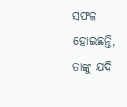ସଫଳ ହୋଇଛନ୍ତି, ତାଙ୍କୁ ଯଦି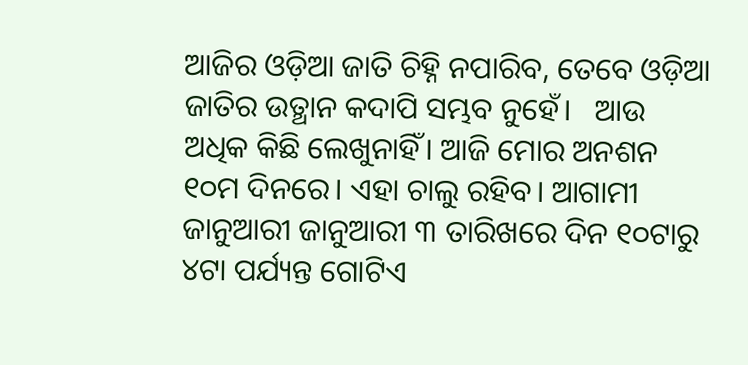ଆଜିର ଓଡ଼ିଆ ଜାତି ଚିହ୍ନି ନପାରିବ, ତେବେ ଓଡ଼ିଆ ଜାତିର ଉତ୍ଥାନ କଦାପି ସମ୍ଭବ ନୁହେଁ।   ଆଉ ଅଧିକ କିଛି ଲେଖୁନାହିଁ। ଆଜି ମୋର ଅନଶନ ୧୦ମ ଦିନରେ। ଏହା ଚାଲୁ ରହିବ। ଆଗାମୀ ଜାନୁଆରୀ ଜାନୁଆରୀ ୩ ତାରିଖରେ ଦିନ ୧୦ଟାରୁ ୪ଟା ପର୍ଯ୍ୟନ୍ତ ଗୋଟିଏ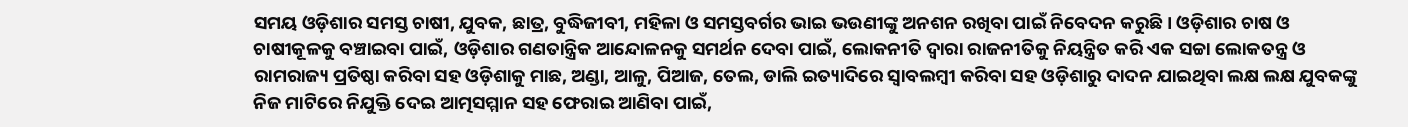ସମୟ ଓଡ଼ିଶାର ସମସ୍ତ ଚାଷୀ, ଯୁବକ, ଛାତ୍ର, ବୁଦ୍ଧିଜୀବୀ, ମହିଳା ଓ ସମସ୍ତବର୍ଗର ଭାଇ ଭଉଣୀଙ୍କୁ ଅନଶନ ରଖିବା ପାଇଁ ନିବେଦନ କରୁଛି। ଓଡ଼ିଶାର ଚାଷ ଓ ଚାଷୀକୂଳକୁ ବଞ୍ଚାଇବା ପାଇଁ, ଓଡ଼ିଶାର ଗଣତାନ୍ତ୍ରିକ ଆନ୍ଦୋଳନକୁ ସମର୍ଥନ ଦେବା ପାଇଁ, ଲୋକନୀତି ଦ୍ବାରା ରାଜନୀତିକୁ ନିୟନ୍ତ୍ରିତ କରି ଏକ ସଚ୍ଚା ଲୋକତନ୍ତ୍ର ଓ ରାମରାଜ୍ୟ ପ୍ରତିଷ୍ଠା କରିବା ସହ ଓଡ଼ିଶାକୁ ମାଛ, ଅଣ୍ଡା, ଆଳୁ, ପିଆଜ, ତେଲ, ଡାଲି ଇତ୍ୟାଦିରେ ସ୍ବାବଲମ୍ବୀ କରିବା ସହ ଓଡ଼ିଶାରୁ ଦାଦନ ଯାଇଥିବା ଲକ୍ଷ ଲକ୍ଷ ଯୁବକଙ୍କୁ ନିଜ ମାଟିରେ ନିଯୁକ୍ତି ଦେଇ ଆତ୍ମସମ୍ମାନ ସହ ଫେରାଇ ଆଣିବା ପାଇଁ,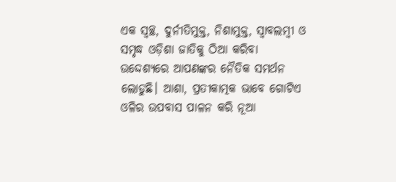ଏକ ସ୍ବଚ୍ଛ, ଦୁର୍ନୀତିମୁକ୍ତ, ନିଶାମୁକ୍ତ, ସ୍ବାବଲମ୍ବୀ ଓ ସମୃଦ୍ଧ ଓଡ଼ିଶା ଜାତିକୁ ଠିଆ କରିବା ଉଦ୍ଦେଶ୍ୟରେ ଆପଣଙ୍କର ନୈତିକ ସମର୍ଥନ ଲୋଡୁଛି। ଆଶା, ପ୍ରତୀକାତ୍ମକ ଭାବେ ଗୋଟିଏ ଓଳିର ଉପବାସ ପାଳନ କରି ନୂଆ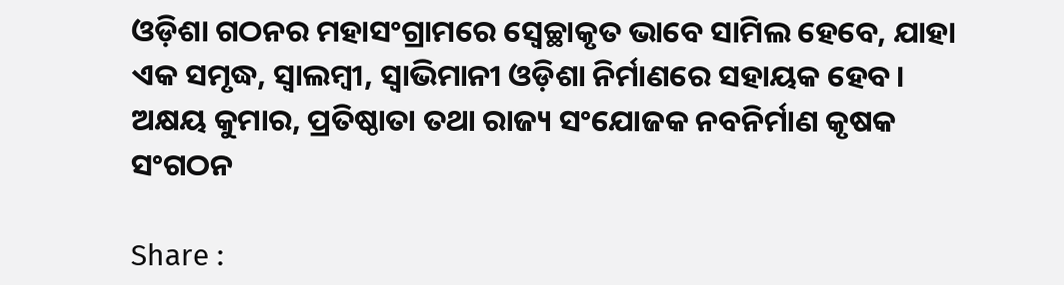ଓଡ଼ିଶା ଗଠନର ମହାସଂଗ୍ରାମରେ ସ୍ବେଚ୍ଛାକୃତ ଭାବେ ସାମିଲ ହେବେ, ଯାହା ଏକ ସମୃଦ୍ଧ, ସ୍ବାଲମ୍ବୀ, ସ୍ବାଭିମାନୀ ଓଡ଼ିଶା ନିର୍ମାଣରେ ସହାୟକ ହେବ।   ଅକ୍ଷୟ କୁମାର, ପ୍ରତିଷ୍ଠାତା ତଥା ରାଜ୍ୟ ସଂଯୋଜକ ନବନିର୍ମାଣ କୃଷକ ସଂଗଠନ

Share :